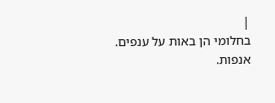|
בחלומי הן באות על ענפים.
אנפות.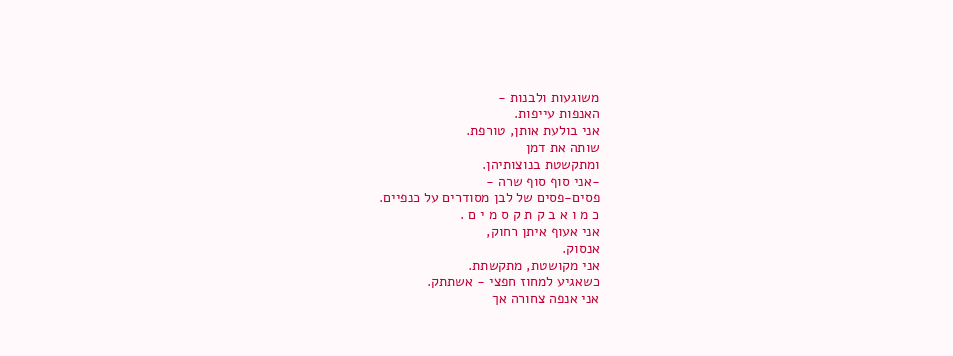משוגעות ולבנות -
האנפות עייפות.
אני בולעת אותן, טורפת.
שותה את דמן
ומתקשטת בנוצותיהן.
-אני סוף סוף שרה -
פסים-פסים של לבן מסודרים על כנפיים.
כ מ ו א ב ק ת ק ס מ י ם .
אני אעוף איתן רחוק,
אנסוק.
אני מקושטת, מתקשתת.
כשאגיע למחוז חפצי - אשתתק.
אני אנפה צחורה אך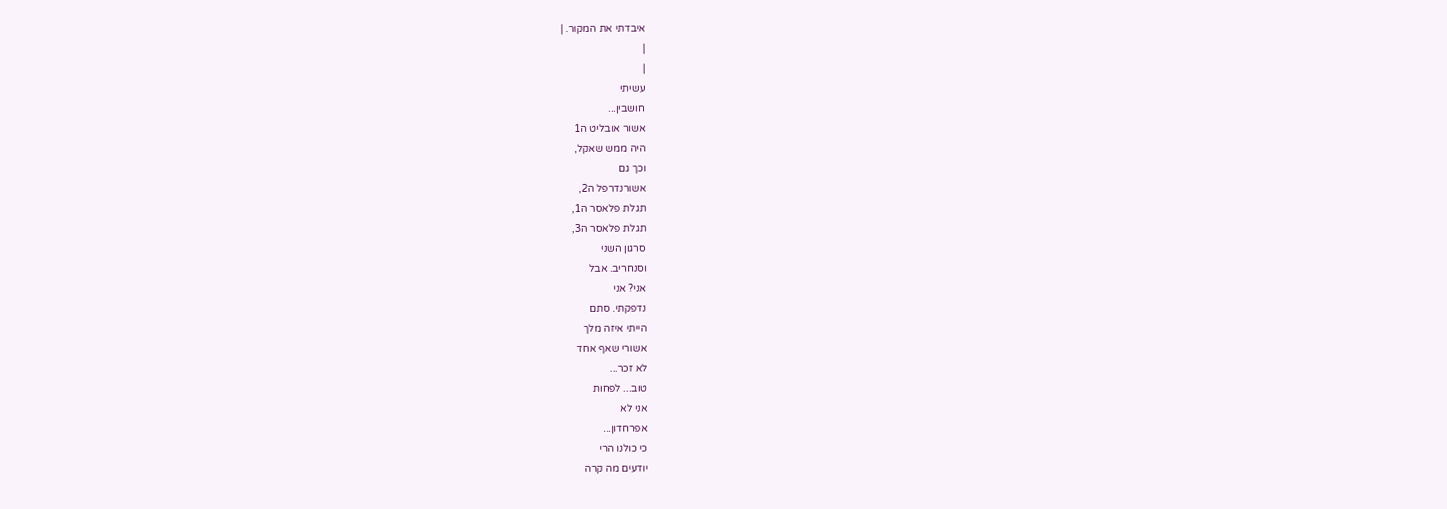איבדתי את המקור. |
|
|
עשיתי
חושבין...
אשור אובליט ה1
היה ממש שאקל,
וכך גם
אשורנדרפל ה2,
תגלת פלאסר ה1,
תגלת פלאסר ה3,
סרגון השני
וסנחריב. אבל
אני? אני
נדפקתי. סתם
הייתי איזה מלך
אשורי שאף אחד
לא זכר...
טוב... לפחות
אני לא
אפרחדון...
כי כולנו הרי
יודעים מה קרה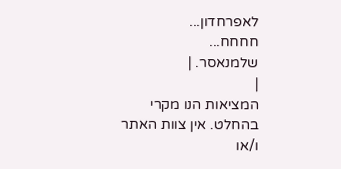לאפרחדון...
חחחח...
שלמנאסר. |
|
המציאות הנו מקרי בהחלט. אין צוות האתר ו/או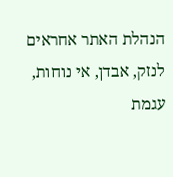הנהלת האתר אחראים לנזק, אבדן, אי נוחות, עגמת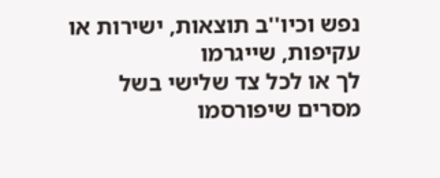נפש וכיו''ב תוצאות, ישירות או עקיפות, שייגרמו
לך או לכל צד שלישי בשל מסרים שיפורסמו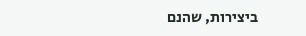ביצירות, שהנם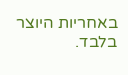באחריות היוצר בלבד.